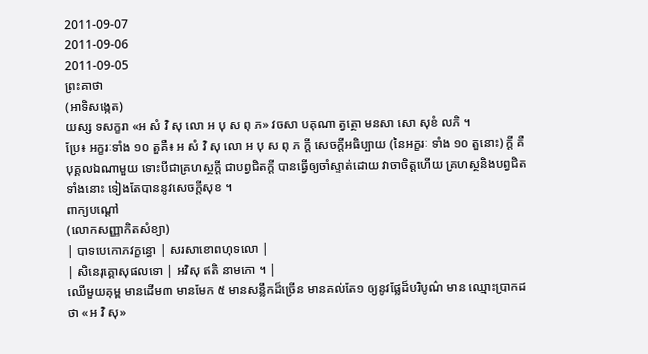2011-09-07
2011-09-06
2011-09-05
ព្រះគាថា
(អាទិសង្កេត)
យស្ស ទសក្ខរា «អ សំ វិ សុ លោ អ បុ ស ពុ ភ» វចសា បគុណា ត្វត្ថោ មនសា សោ សុខំ លភិ ។
ប្រែ៖ អក្ខរៈទាំង ១០ តួគឺ៖ អ សំ វិ សុ លោ អ បុ ស ពុ ភ ក្តី សេចក្តីអធិប្បាយ (នៃអក្ខរៈ ទាំង ១០ តួនោះ) ក្តី គឺបុគ្គលឯណាមួយ ទោះបីជាគ្រហស្ថក្តី ជាបព្វជិតក្តី បានធ្វើឲ្យចាំស្ទាត់ដោយ វាចាចិត្តហើយ គ្រហស្ថនិងបព្វជិតទាំងនោះ ទៀងតែបាននូវសេចក្តីសុខ ។
ពាក្យបណ្តៅ
(លោកសញ្ញាកិតសំខ្យា)
| បាទបេកោភវក្ខន្ធោ | សរសាខោពហុទលោ |
| សិនេរុគ្គោសុផលទោ | អវិសុ ឥតិ នាមកោ ។ |
ឈើមួយគុម្ព មានដើម៣ មានមែក ៥ មានសន្លឹកដ៏ច្រើន មានគល់តែ១ ឲ្យនូវផ្លែដ៏បរិបូណ៌ មាន ឈ្មោះប្រាកដថា «អ វិ សុ»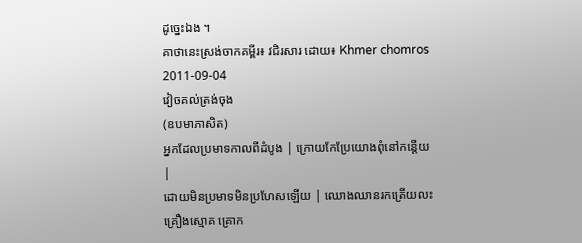ដូច្នេះឯង ។
គាថានេះស្រង់ចាកគម្ពីរ៖ វជិរសារ ដោយ៖ Khmer chomros
2011-09-04
វៀចគល់ត្រង់ចុង
(ឧបមាភាសិត)
អ្នកដែលប្រមាទកាលពីដំបូង | ក្រោយកែប្រែយោងពុំនៅកន្តើយ |
ដោយមិនប្រមាទមិនប្រហែសឡើយ | ឈោងឈានរកត្រើយលះគ្រឿងស្មោគ គ្រោក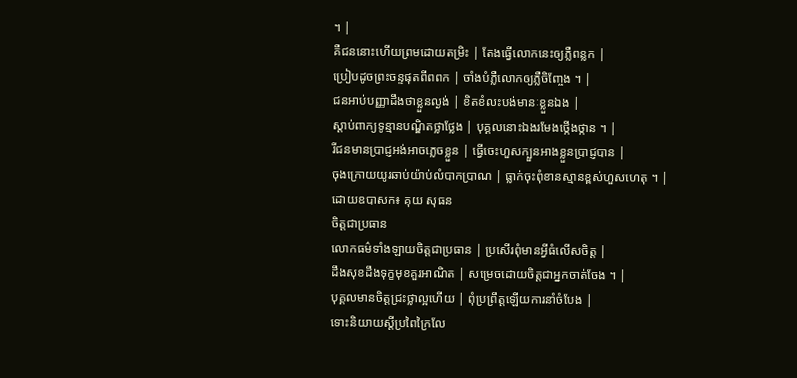។ |
គឺជននោះហើយព្រមដោយតម្រិះ | តែងធ្វើលោកនេះឲ្យភ្លឺពន្លក |
ប្រៀបដូចព្រះចន្ទផុតពីពពក | ចាំងបំភ្លឺលោកឲ្យភ្លឺចិញ្ចែង ។ |
ជនអាប់បញ្ញាដឹងថាខ្លួនល្ងង់ | ខិតខំលះបង់មានៈខ្លួនឯង |
ស្តាប់ពាក្យទូន្មានបណ្ឌិតថ្លាថ្លែង | បុគ្គលនោះឯងរមែងថ្កើងថ្កាន ។ |
រីជនមានប្រាជ្ញអង់អាចភ្លេចខ្លួន | ធ្វើចេះហួសក្បួនអាងខ្លួនប្រាជ្ញបាន |
ចុងក្រោយយូរឆាប់យ៉ាប់លំបាកប្រាណ | ធ្លាក់ចុះពុំខានស្មានខ្ពស់ហួសហេតុ ។ |
ដោយឧបាសក៖ គុយ សុធន
ចិត្តជាប្រធាន
លោកធម៌ទាំងឡាយចិត្តជាប្រធាន | ប្រសើរពុំមានអ្វីធំលើសចិត្ត |
ដឹងសុខដឹងទុក្ខមុខគួរអាណិត | សម្រេចដោយចិត្តជាអ្នកចាត់ចែង ។ |
បុគ្គលមានចិត្តជ្រះថ្លាល្អហើយ | ពុំប្រព្រឹត្តឡើយការនាំចំបែង |
ទោះនិយាយស្តីប្រពៃក្រៃលែ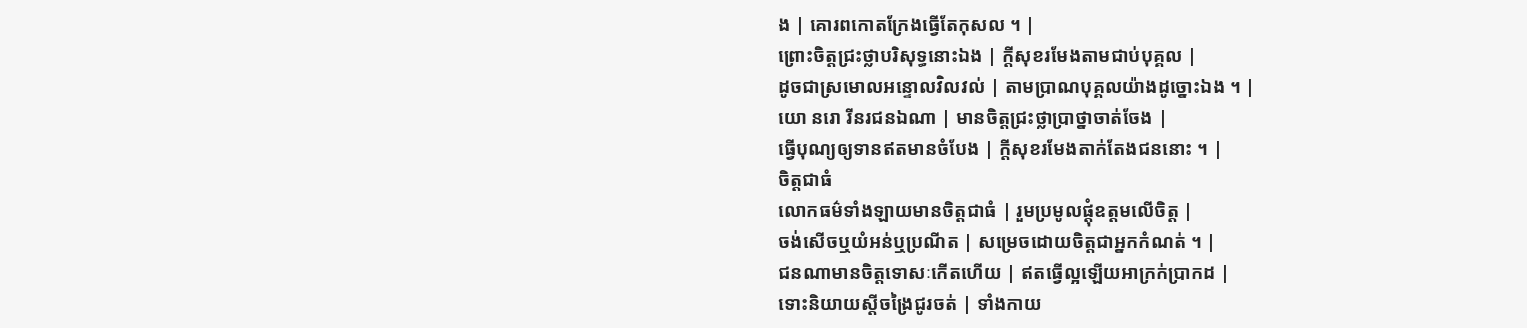ង | គោរពកោតក្រែងធ្វើតែកុសល ។ |
ព្រោះចិត្តជ្រះថ្លាបរិសុទ្ធនោះឯង | ក្តីសុខរមែងតាមជាប់បុគ្គល |
ដូចជាស្រមោលអន្ទោលវិលវល់ | តាមប្រាណបុគ្គលយ៉ាងដូច្នោះឯង ។ |
យោ នរោ រីនរជនឯណា | មានចិត្តជ្រះថ្លាប្រាថ្នាចាត់ចែង |
ធ្វើបុណ្យឲ្យទានឥតមានចំបែង | ក្តីសុខរមែងតាក់តែងជននោះ ។ |
ចិត្តជាធំ
លោកធម៌ទាំងឡាយមានចិត្តជាធំ | រួមប្រមូលផ្តុំឧត្តមលើចិត្ត |
ចង់សើចឬយំអន់ឬប្រណីត | សម្រេចដោយចិត្តជាអ្នកកំណត់ ។ |
ជនណាមានចិត្តទោសៈកើតហើយ | ឥតធ្វើល្អឡើយអាក្រក់ប្រាកដ |
ទោះនិយាយស្តីចង្រៃជូរចត់ | ទាំងកាយ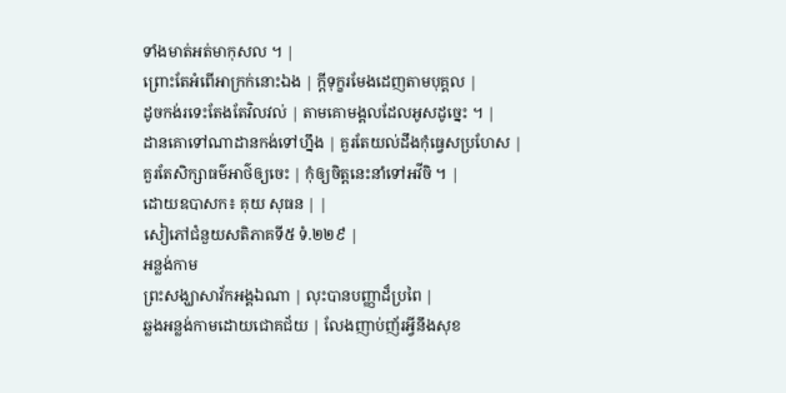ទាំងមាត់អត់មាកុសល ។ |
ព្រោះតែអំពើអាក្រក់នោះឯង | ក្តីទុក្ខរមែងដេញតាមបុគ្គល |
ដូចកង់រទេះតែងតែវិលវល់ | តាមគោមង្គលដែលអូសដូច្នេះ ។ |
ដានគោទៅណាដានកង់ទៅហ្នឹង | គួរតែយល់ដឹងកុំធ្វេសប្រហែស |
គួរតែសិក្សាធម៌អាថ៌ឲ្យចេះ | កុំឲ្យចិត្តនេះនាំទៅអវីចិ ។ |
ដោយឧបាសក៖ គុយ សុធន | |
សៀភៅជំនួយសតិភាគទី៥ ទំ.២២៩ |
អន្លង់កាម
ព្រះសង្ឃាសាវ័កអង្គឯណា | លុះបានបញ្ញាដ៏ប្រពៃ |
ឆ្លងអន្លង់កាមដោយជោគជ័យ | លែងញាប់ញ័រអ្វីនឹងសុខ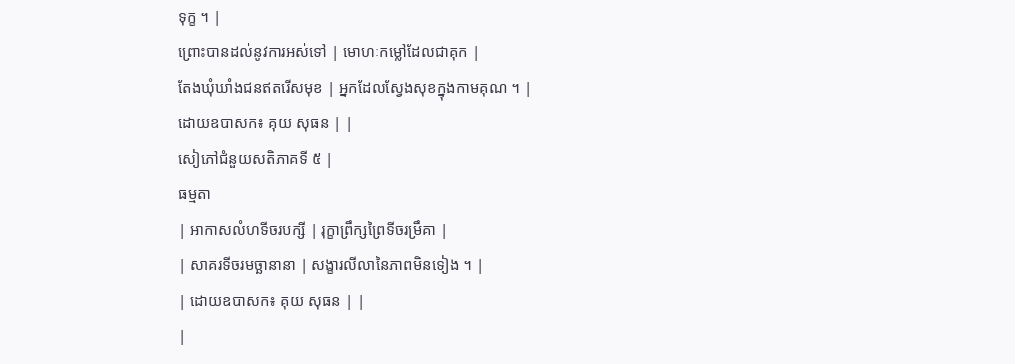ទុក្ខ ។ |
ព្រោះបានដល់នូវការអស់ទៅ | មោហៈកម្លៅដែលជាគុក |
តែងឃុំឃាំងជនឥតរើសមុខ | អ្នកដែលស្វែងសុខក្នុងកាមគុណ ។ |
ដោយឧបាសក៖ គុយ សុធន | |
សៀភៅជំនួយសតិភាគទី ៥ |
ធម្មតា
| អាកាសលំហទីចរបក្សី | រុក្ខាព្រឹក្សព្រៃទីចរម្រឹគា |
| សាគរទីចរមច្ឆានានា | សង្ខារលីលានៃភាពមិនទៀង ។ |
| ដោយឧបាសក៖ គុយ សុធន | |
|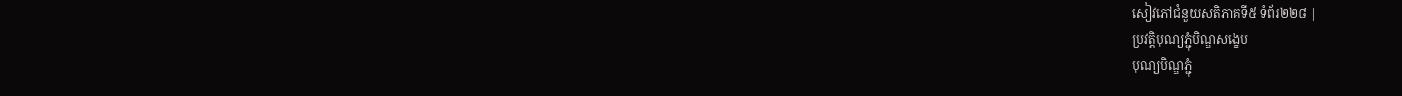សៀវភៅជំនួយសតិភាគទី៥ ទំព័រ២២៨ |
ប្រវត្តិបុណ្យភ្ជុំបិណ្ឌសង្ខេប
បុណ្យបិណ្ឌភ្ជុំ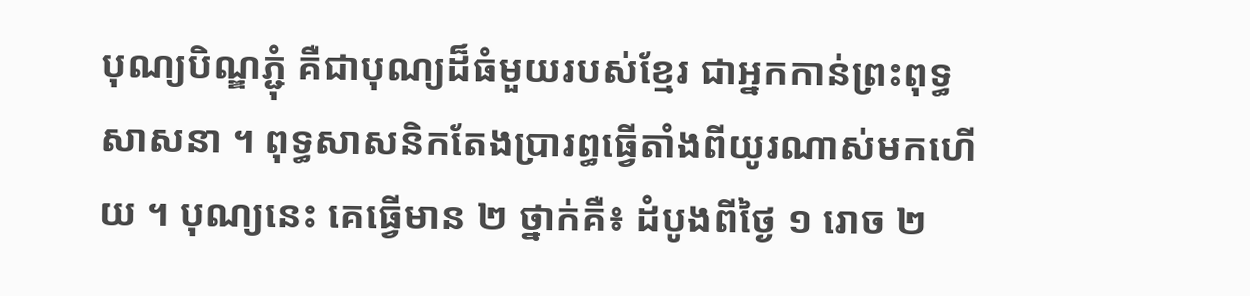បុណ្យបិណ្ឌភ្ជុំ គឺជាបុណ្យដ៏ធំមួយរបស់ខ្មែរ ជាអ្នកកាន់ព្រះពុទ្ធសាសនា ។ ពុទ្ធសាសនិកតែងប្រារព្ធធ្វើតាំងពីយូរណាស់មកហើយ ។ បុណ្យនេះ គេធ្វើមាន ២ ថ្នាក់គឺ៖ ដំបូងពីថ្ងៃ ១ រោច ២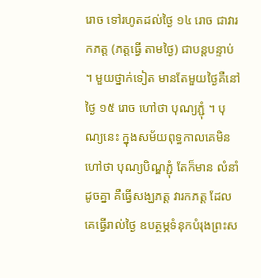រោច ទៅរហូតដល់ថ្ងៃ ១៤ រោច ជាវារកភត្ត (ភត្តធ្វើ តាមថ្ងៃ) ជាបន្តបន្ទាប់ ។ មួយថ្នាក់ទៀត មានតែមួយថ្ងៃគឺនៅថ្ងៃ ១៥ រោច ហៅថា បុណ្យភ្ជុំ ។ បុណ្យនេះ ក្នុងសម័យពុទ្ធកាលគេមិនហៅថា បុណ្យបិណ្ឌភ្ជុំ តែក៏មាន លំនាំដូចគ្នា គឺធ្វើសង្ឃភត្ត វារកភត្ត ដែលគេធ្វើរាល់ថ្ងៃ ឧបត្ថម្ភទំនុកបំរុងព្រះស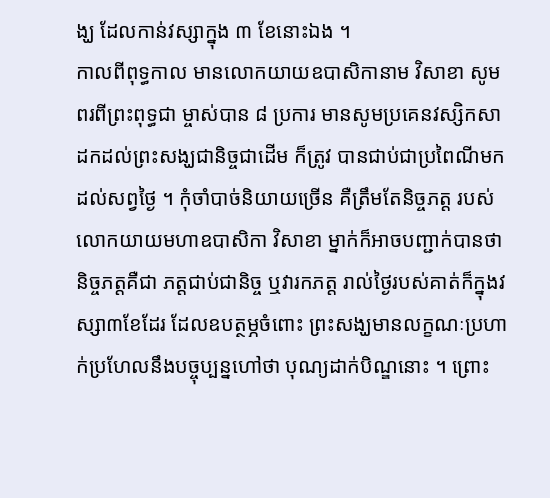ង្ឃ ដែលកាន់វស្សាក្នុង ៣ ខែនោះឯង ។
កាលពីពុទ្ធកាល មានលោកយាយឧបាសិកានាម វិសាខា សូមពរពីព្រះពុទ្ធជា ម្ចាស់បាន ៨ ប្រការ មានសូមប្រគេនវស្សិកសាដកដល់ព្រះសង្ឃជានិច្ចជាដើម ក៏ត្រូវ បានជាប់ជាប្រពៃណីមកដល់សព្វថ្ងៃ ។ កុំចាំបាច់និយាយច្រើន គឺត្រឹមតែនិច្ចភត្ត របស់លោកយាយមហាឧបាសិកា វិសាខា ម្នាក់ក៏អាចបញ្ជាក់បានថា និច្ចភត្តគឺជា ភត្តជាប់ជានិច្ច ឬវារកភត្ត រាល់ថ្ងៃរបស់គាត់ក៏ក្នុងវស្សា៣ខែដែរ ដែលឧបត្ថម្ភចំពោះ ព្រះសង្ឃមានលក្ខណៈប្រហាក់ប្រហែលនឹងបច្ចុប្បន្នហៅថា បុណ្យដាក់បិណ្ឌនោះ ។ ព្រោះ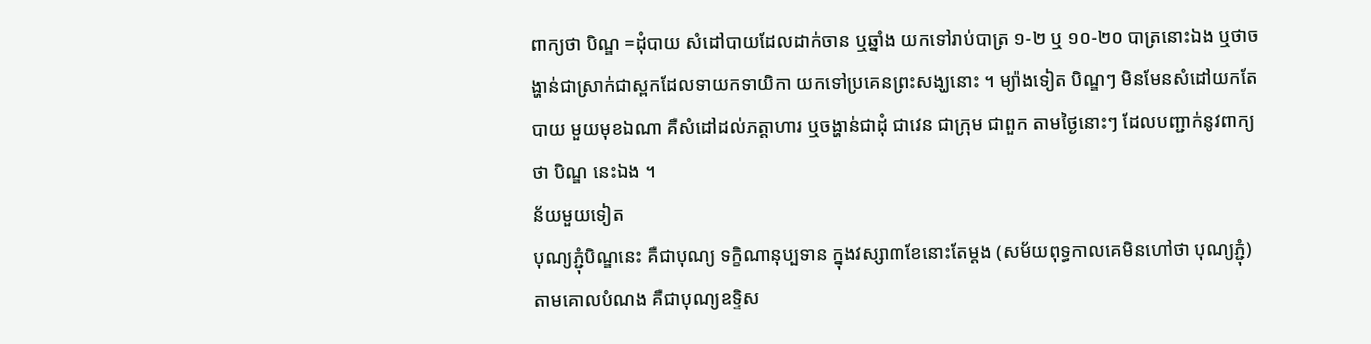ពាក្យថា បិណ្ឌ =ដុំបាយ សំដៅបាយដែលដាក់ចាន ឬឆ្នាំង យកទៅរាប់បាត្រ ១‑២ ឬ ១០‑២០ បាត្រនោះឯង ឬថាចង្ហាន់ជាស្រាក់ជាស្ពកដែលទាយកទាយិកា យកទៅប្រគេនព្រះសង្ឃនោះ ។ ម្យ៉ាងទៀត បិណ្ឌៗ មិនមែនសំដៅយកតែបាយ មួយមុខឯណា គឺសំដៅដល់ភត្តាហារ ឬចង្ហាន់ជាដុំ ជាវេន ជាក្រុម ជាពួក តាមថ្ងៃនោះៗ ដែលបញ្ជាក់នូវពាក្យថា បិណ្ឌ នេះឯង ។
ន័យមួយទៀត
បុណ្យភ្ជុំបិណ្ឌនេះ គឺជាបុណ្យ ទក្ខិណានុប្បទាន ក្នុងវស្សា៣ខែនោះតែម្តង (សម័យពុទ្ធកាលគេមិនហៅថា បុណ្យភ្ជុំ) តាមគោលបំណង គឺជាបុណ្យឧទ្ទិស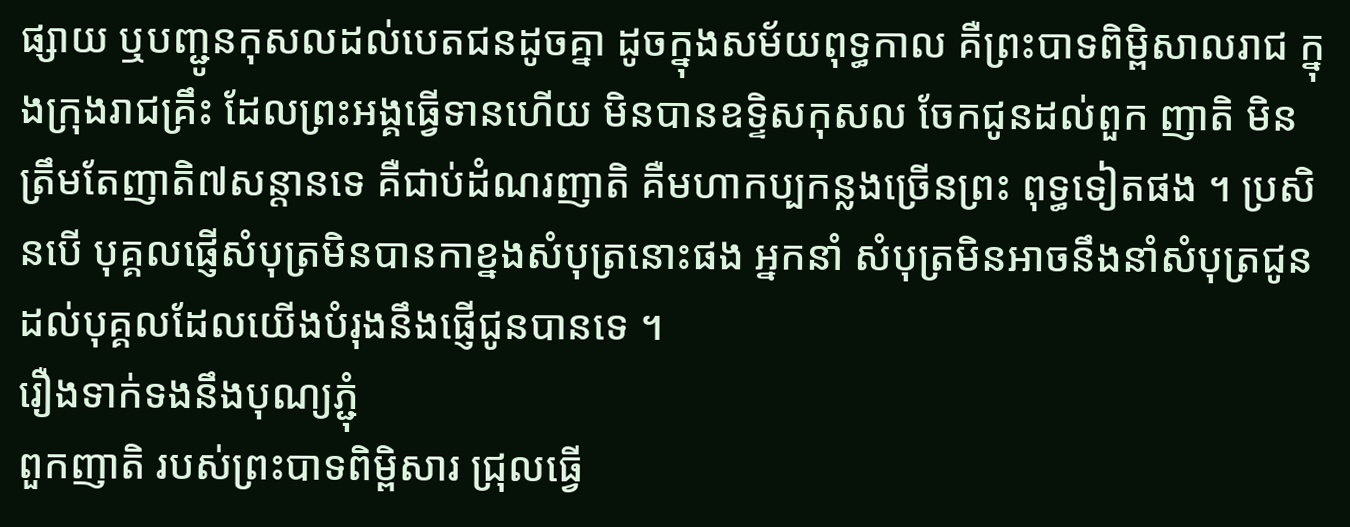ផ្សាយ ឬបញ្ជូនកុសលដល់បេតជនដូចគ្នា ដូចក្នុងសម័យពុទ្ធកាល គឺព្រះបាទពិម្ពិសាលរាជ ក្នុងក្រុងរាជគ្រឹះ ដែលព្រះអង្គធ្វើទានហើយ មិនបានឧទ្ទិសកុសល ចែកជូនដល់ពួក ញាតិ មិនត្រឹមតែញាតិ៧សន្តានទេ គឺជាប់ដំណរញាតិ គឺមហាកប្បកន្លងច្រើនព្រះ ពុទ្ធទៀតផង ។ ប្រសិនបើ បុគ្គលផ្ញើសំបុត្រមិនបានកាខ្នងសំបុត្រនោះផង អ្នកនាំ សំបុត្រមិនអាចនឹងនាំសំបុត្រជូនដល់បុគ្គលដែលយើងបំរុងនឹងផ្ញើជូនបានទេ ។
រឿងទាក់ទងនឹងបុណ្យភ្ជុំ
ពួកញាតិ របស់ព្រះបាទពិម្ពិសារ ជ្រុលធ្វើ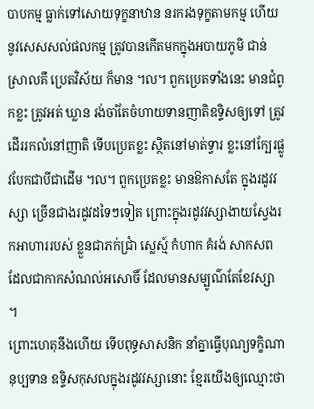បាបកម្ម ធ្លាក់ទៅសោយទុក្ខនាឋាន នរករងទុក្ខតាមកម្ម ហើយនូវសេសសល់ផលកម្ម ត្រូវបានកើតមកក្នុងអបាយភូមិ ជាន់ស្រាលគឹ ប្រេតវិស័យ ក៏មាន ។ល។ ពួកប្រេតទាំងនេះ មានជំពូកខ្លះ ត្រូវអត់ ឃ្លាន រង់ចាំតែចំហាយទានញាតិឧទ្ទិសឲ្យទៅ ត្រូវដើររកលំនៅញាតិ ទើបប្រេតខ្លះ ស្ថិតនៅមាត់ទ្វារ ខ្លះនៅក្បែរផ្លូវបែកជាបីជាដើម ។ល។ ពួកប្រេតខ្លះ មានឱកាសតែ ក្នុងរដូវវស្សា ច្រើនជាងរដូវដទៃៗទៀត ព្រោះក្នុងរដូវវស្សាងាយស្វែងរកអាហាររបស់ ខ្លួនជាភក់ជ្រាំ ស្លេស្ម៍ កំហាក គំរង់ សាកសព ដែលជាកាកសំណល់អសោចិ៍ ដែលមានសម្បូណ៌តែខែវស្សា ។
ព្រោះហេតុនឹងហើយ ទើបពុទ្ធសាសនិក នាំគ្នាធ្វើបុណ្យទក្ខិណានុប្បទាន ឧទ្ទិសកុសលក្នុងរដូវវស្សានោះ ខ្មែរយើងឲ្យឈ្មោះថា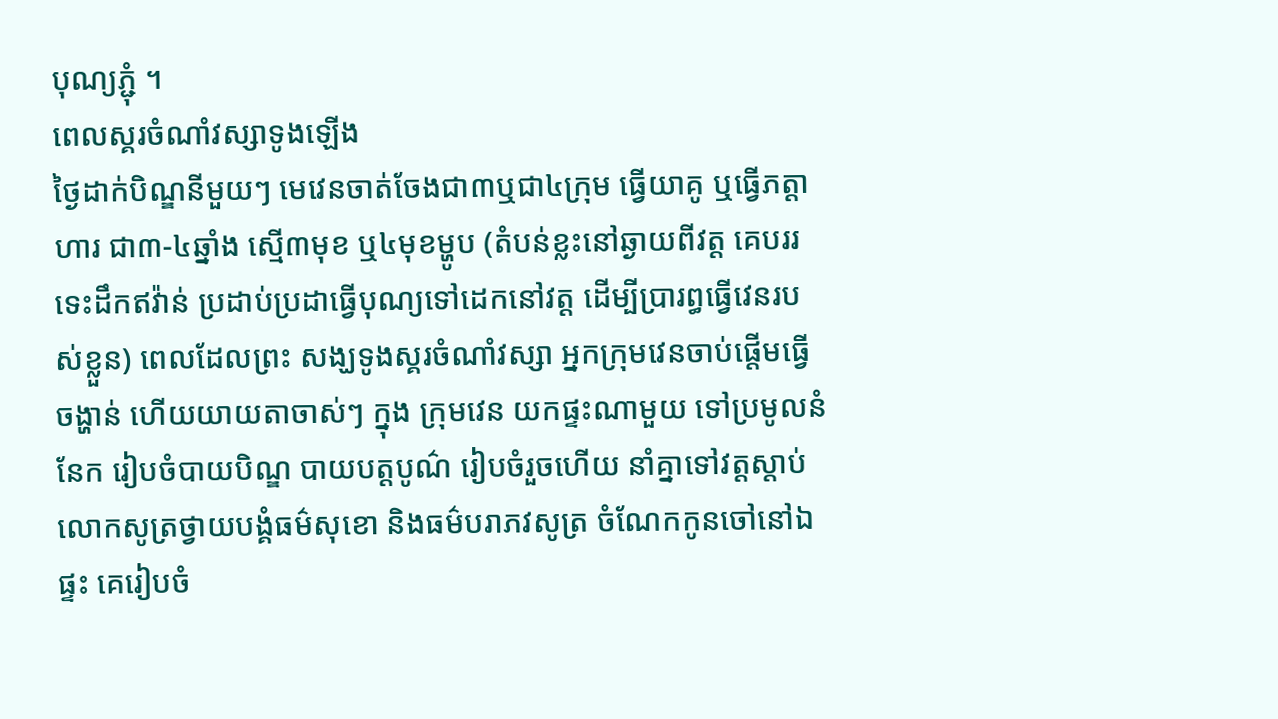បុណ្យភ្ជុំ ។
ពេលស្គរចំណាំវស្សាទូងឡើង
ថ្ងៃដាក់បិណ្ឌនីមួយៗ មេវេនចាត់ចែងជា៣ឬជា៤ក្រុម ធ្វើយាគូ ឬធ្វើភត្តាហារ ជា៣‑៤ឆ្នាំង ស្មើ៣មុខ ឬ៤មុខម្ហូប (តំបន់ខ្លះនៅឆ្ងាយពីវត្ត គេបររទេះដឹកឥវ៉ាន់ ប្រដាប់ប្រដាធ្វើបុណ្យទៅដេកនៅវត្ត ដើម្បីប្រារព្ធធ្វើវេនរបស់ខ្លួន) ពេលដែលព្រះ សង្ឃទូងស្គរចំណាំវស្សា អ្នកក្រុមវេនចាប់ផ្តើមធ្វើចង្ហាន់ ហើយយាយតាចាស់ៗ ក្នុង ក្រុមវេន យកផ្ទះណាមួយ ទៅប្រមូលនំនែក រៀបចំបាយបិណ្ឌ បាយបត្តបូណ៌ រៀបចំរួចហើយ នាំគ្នាទៅវត្តស្តាប់លោកសូត្រថ្វាយបង្គំធម៌សុខោ និងធម៌បរាភវសូត្រ ចំណែកកូនចៅនៅឯផ្ទះ គេរៀបចំ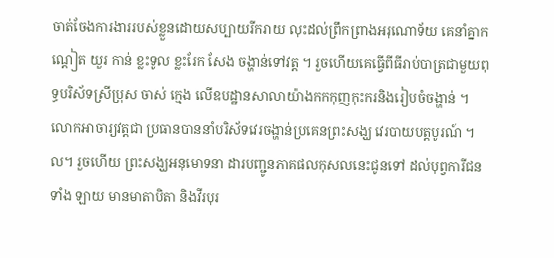ចាត់ចែងការងាររបស់ខ្លួនដោយសប្បាយរីករាយ លុះដល់ព្រឹកព្រាងអរុណោទ័យ គេនាំគ្នាកណ្តៀត យួរ កាន់ ខ្លះទូល ខ្លះរែក សែង ចង្ហាន់ទៅវត្ត ។ រួចហើយគេធ្វើពីធីរាប់បាត្រជាមួយពុទ្ធបរិស័ទស្រីប្រុស ចាស់ ក្មេង លើឧបដ្ឋានសាលាយ៉ាងកកកុញកុះករនិងរៀបចំចង្ហាន់ ។ លោកអាចារ្យវត្តជា ប្រធានបាននាំបរិស័ទវេរចង្ហាន់ប្រគេនព្រះសង្ឃ វេរបាយបត្តបូរណ៍ ។ល។ រួចហើយ ព្រះសង្ឃអនុមោទនា ដារបញ្ជូនភាគផលកុសលនេះជូនទៅ ដល់បុព្វការីជនទាំង ឡាយ មានមាតាបិតា និងវីរបុរ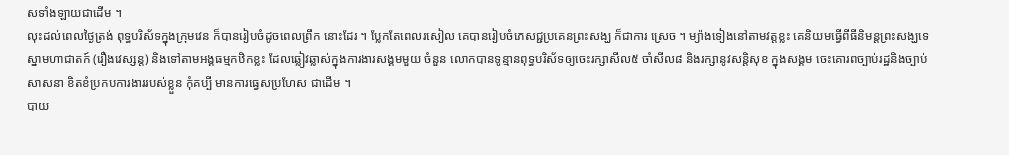សទាំងឡាយជាដើម ។
លុះដល់ពេលថ្ងៃត្រង់ ពុទ្ធបរិស័ទក្នុងក្រុមវេន ក៏បានរៀបចំដូចពេលព្រឹក នោះដែរ ។ ប្លែកតែពេលរសៀល គេបានរៀបចំភេសជ្ជប្រគេនព្រះសង្ឃ ក៏ជាការ ស្រេច ។ ម្យ៉ាងទៀងនៅតាមវត្តខ្លះ គេនិយមធ្វើពីធីនិមន្តព្រះសង្ឃទេស្នាមហាជាតក៍ (រឿងវេស្សន្ត) និងទៅតាមអង្គធម្មកឋិកខ្លះ ដែលឆ្លៀវឆ្លាស់ក្នុងការងារសង្គមមួយ ចំនួន លោកបានទូន្មានពុទ្ធបរិស័ទឲ្យចេះរក្សាសីល៥ ចាំសីល៨ និងរក្សានូវសន្តិសុខ ក្នុងសង្គម ចេះគោរពច្បាប់រដ្ឋនិងច្បាប់សាសនា ខិតខំប្រកបការងាររបស់ខ្លួន កុំគប្បី មានការធ្វេសប្រហែស ជាដើម ។
បាយ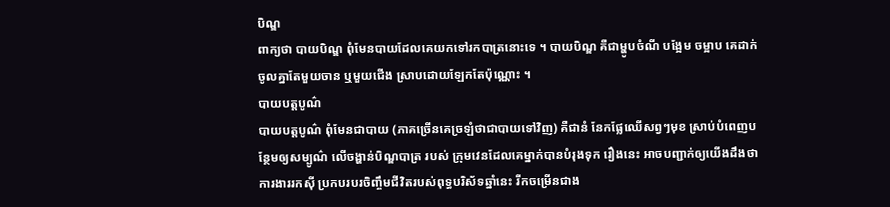បិណ្ឌ
ពាក្យថា បាយបិណ្ឌ ពុំមែនបាយដែលគេយកទៅរកបាត្រនោះទេ ។ បាយបិណ្ឌ គឺជាម្ហូបចំណី បង្អែម ចម្អាប គេដាក់ចូលគ្នាតែមួយចាន ឬមួយជើង ស្រាបដោយឡែកតែប៉ុណ្ណោះ ។
បាយបត្តបូណ៌
បាយបត្តបូណ៌ ពុំមែនជាបាយ (ភាគច្រើនគេច្រឡំថាជាបាយទៅវិញ) គឺជានំ នែកផ្លែឈើសព្វៗមុខ ស្រាប់បំពេញបន្ថែមឲ្យសម្បូណ៌ លើចង្ហាន់បិណ្ឌបាត្រ របស់ ក្រុមវេនដែលគេម្នាក់បានបំរុងទុក រឿងនេះ អាចបញ្ជាក់ឲ្យយើងដឹងថា ការងាររកស៊ី ប្រកបរបរចិញ្ចឹមជីវិតរបស់ពុទ្ធបរិស័ទឆ្នាំនេះ រីកចម្រើនជាង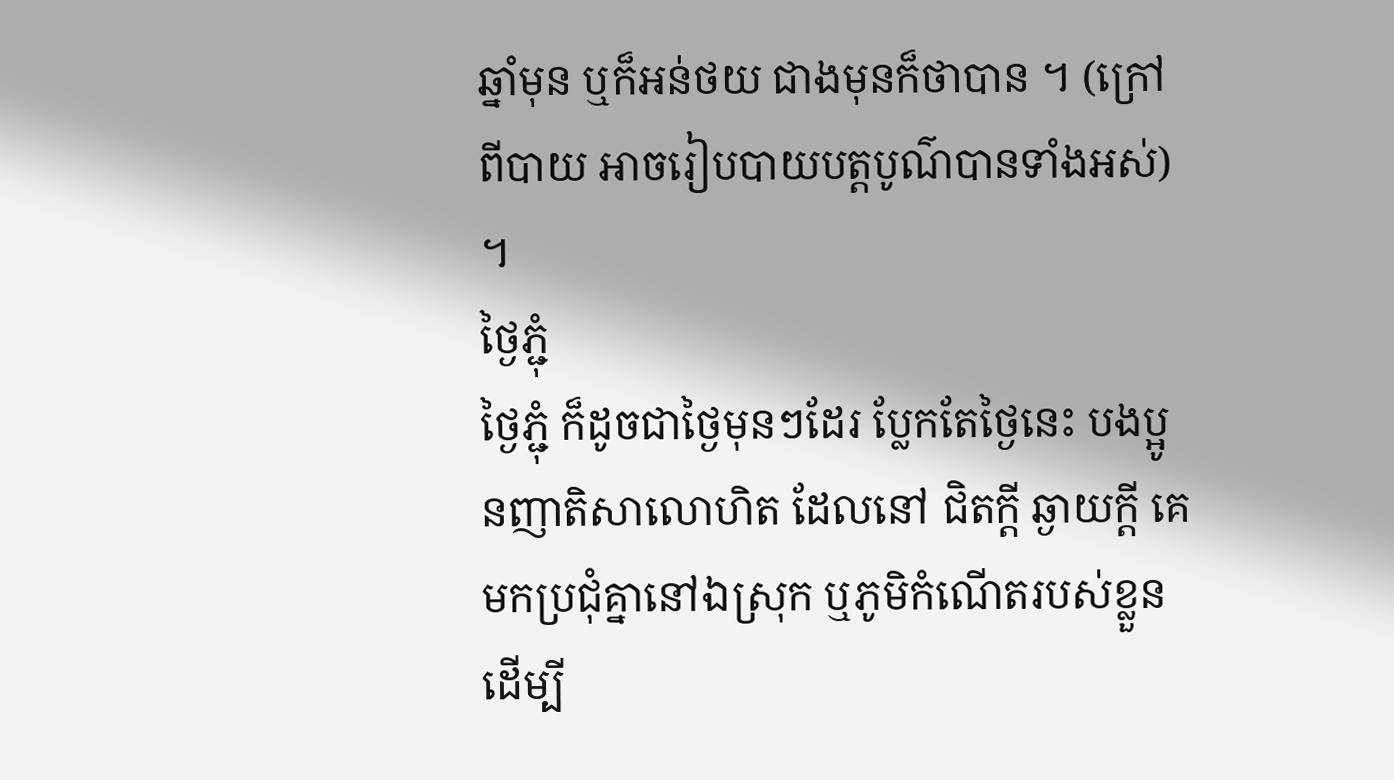ឆ្នាំមុន ឬក៏អន់ថយ ជាងមុនក៏ថាបាន ។ (ក្រៅពីបាយ អាចរៀបបាយបត្តបូណ៌បានទាំងអស់) ។
ថ្ងៃភ្ជុំ
ថ្ងៃភ្ជុំ ក៏ដូចជាថ្ងៃមុនៗដែរ ប្លែកតែថ្ងៃនេះ បងប្អូនញាតិសាលោហិត ដែលនៅ ជិតក្តី ឆ្ងាយក្តី គេមកប្រជុំគ្នានៅឯស្រុក ឬភូមិកំណើតរបស់ខ្លួន ដើម្បី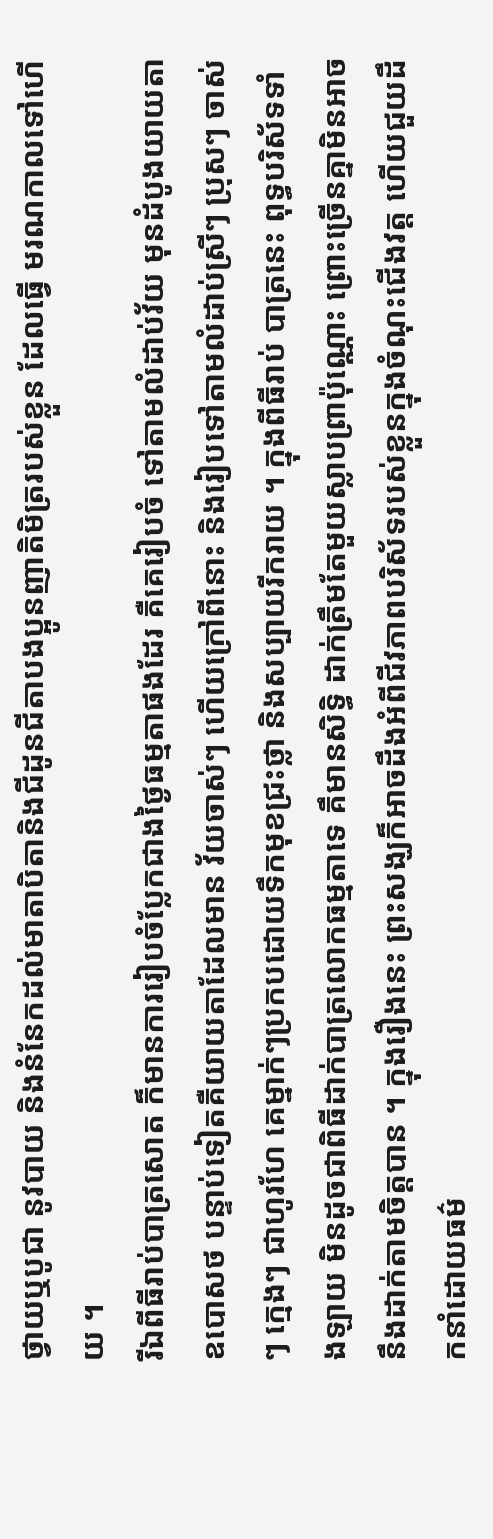ថ្វាយឬបូជា នូវបាយ និងនំនែកដល់មាតាបិតានិងជីដូនជីតាបងប្អូនញាតិមិត្ររបស់ខ្លួន ដែលធ្វើ មរណកាលទៅហើយ ។
រីឯពីធីរាប់បាត្រសោត ក៏មានការរៀបចំប្លែកជាងថ្ងៃធម្មតាផងដែរ គឺគេរៀបចំ ទៅតាមលំដាប់វ័យ មុនដំបូងយាយតាឧបោសថ បន្ទាប់ទៀតគឺយាយតាដែលមាន វ័យចាស់ៗ ហើយក្រៅពីនោះ និងរៀបទៅតាមលំដាប់ស្រីៗ ប្រុសៗ ចាស់ៗ ក្មេងៗ ជាហូរហែ គេម្នាក់ៗប្រកបដោយទឹកមុខជ្រះថ្លា និងសប្បាយរីករាយ ។ ក្នុងពីធីរាប់ បាត្រនេះ ពុទ្ធបរិស័ទទាំងឡាយ មិនដូចជាពិធីដាក់បាត្រលោកធម្មតាទេ គឹមានសិទ្ធិ ដាក់ត្រឹមតែមួយស្លាបព្រាប៉ុណ្ណោះ ព្រោះច្រើនគ្នាមិនអាចនឹងដាក់តាមចិត្តបាន ។ ក្នុងរឿងនេះ ព្រះសង្ឃក៏អាចដឹងអំពីជីវភាពបរិស័ទរបស់ខ្លួនក្នុងចំណុះជើងវត្ត ហើយជួយដឹកនាំដោយធម៌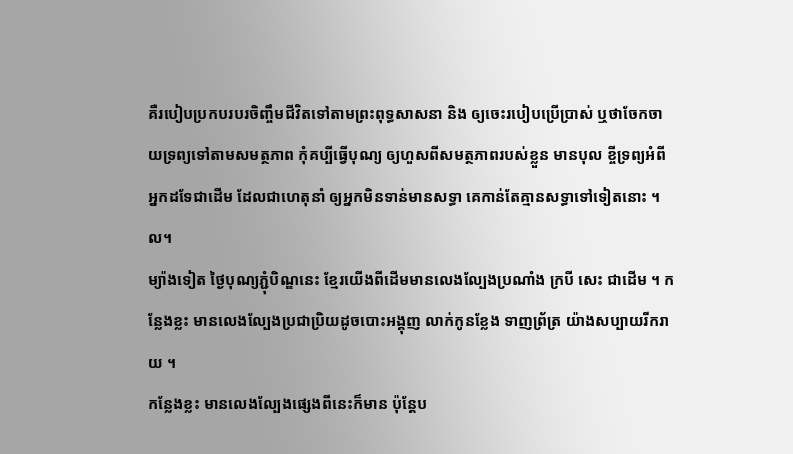គឺរបៀបប្រកបរបរចិញ្ចឹមជីវិតទៅតាមព្រះពុទ្ធសាសនា និង ឲ្យចេះរបៀបប្រើប្រាស់ ឬថាចែកចាយទ្រព្យទៅតាមសមត្ថភាព កុំគប្បីធ្វើបុណ្យ ឲ្យហួសពីសមត្ថភាពរបស់ខ្លួន មានបុល ខ្ចីទ្រព្យអំពីអ្នកដទែជាដើម ដែលជាហេតុនាំ ឲ្យអ្នកមិនទាន់មានសទ្ធា គេកាន់តែគ្មានសទ្ធាទៅទៀតនោះ ។ល។
ម្យ៉ាងទៀត ថ្ងៃបុណ្យភ្ជុំបិណ្ឌនេះ ខ្មែរយើងពីដើមមានលេងល្បែងប្រណាំង ក្របី សេះ ជាដើម ។ កន្លែងខ្លះ មានលេងល្បែងប្រជាប្រិយដូចបោះអង្គុញ លាក់កូនខ្លែង ទាញព្រ័ត្រ យ៉ាងសប្បាយរីករាយ ។
កន្លែងខ្លះ មានលេងល្បែងផ្សេងពីនេះក៏មាន ប៉ុន្តែប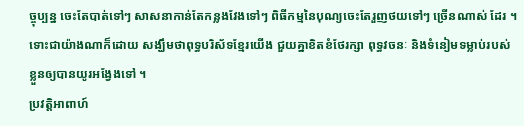ច្ចុប្បន្ន ចេះតែបាត់ទៅៗ សាសនាកាន់តែកន្លងវែងទៅៗ ពិធីកម្មនៃបុណ្យចេះតែរួញថយទៅៗ ច្រើនណាស់ ដែរ ។ ទោះជាយ៉ាងណាក៏ដោយ សង្ឃឹមថាពុទ្ធបរិស័ទខ្មែរយើង ជួយគ្នាខិតខំថែរក្សា ពុទ្ធវចនៈ និងទំនៀមទម្លាប់របស់ខ្លួនឲ្យបានយូរអង្វែងទៅ ។
ប្រវត្តិអាពាហ៍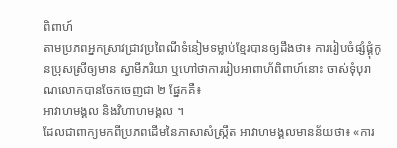ពិពាហ៍
តាមប្រភពអ្នកស្រាវជ្រាវប្រពៃណីទំនៀមទម្លាប់ខ្មែរបានឲ្យដឹងថា៖ ការរៀបចំផ្សំផ្គុំកូនប្រុសស្រីឲ្យមាន ស្វាមីភរិយា ឬហៅថាការរៀបអាពាហ័ពិពាហ៍នោះ ចាស់ទុំបុរាណលោកបានចែកចេញជា ២ ផ្នែកគឺ៖
អាវាហមង្គល និងវិហាហមង្គល ។
ដែលជាពាក្យមកពីប្រភពដើមនៃភាសាសំស្ក្រឹត អាវាហមង្គលមានន័យថា៖ «ការ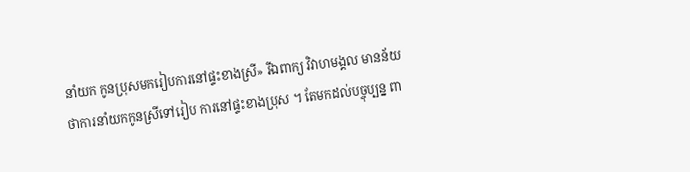នាំយក កូនប្រុសមករៀបការនៅផ្ទះខាងស្រី» រីឯពាក្យ វិវាហមង្គល មានន័យថាការនាំយកកូនស្រីទៅរៀប ការនៅផ្ទះខាងប្រុស ។ តែមកដល់បច្ចុប្បន្ន ពា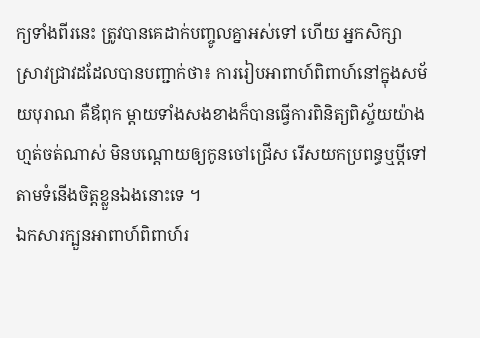ក្យទាំងពីរនេះ ត្រូវបានគេដាក់បញ្ចូលគ្នាអស់ទៅ ហើយ អ្នកសិក្សាស្រាវជ្រាវដដែលបានបញ្ជាក់ថា៖ ការរៀបអាពាហ៍ពិពាហ៍នៅក្នុងសម័យបុរាណ គឺឪពុក ម្តាយទាំងសងខាងក៏បានធ្វើការពិនិត្យពិស្ច័យយ៉ាងហ្មត់ចត់ណាស់ មិនបណ្តោយឲ្យកូនចៅជ្រើស រើសយកប្រពន្ធឬប្តីទៅតាមទំនើងចិត្តខ្លួនឯងនោះទេ ។
ឯកសារក្បួនអាពាហ៍ពិពាហ៍រ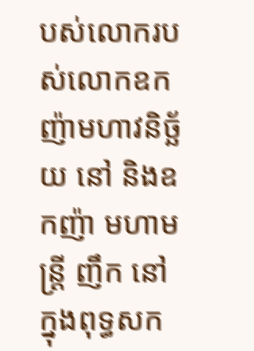បស់លោករបស់លោកឧកញ៉ាមហាវនិច្ឆ័យ នៅ និងឧកញ៉ា មហាមន្ត្រី ញឹក នៅ ក្នុងពុទ្ធសក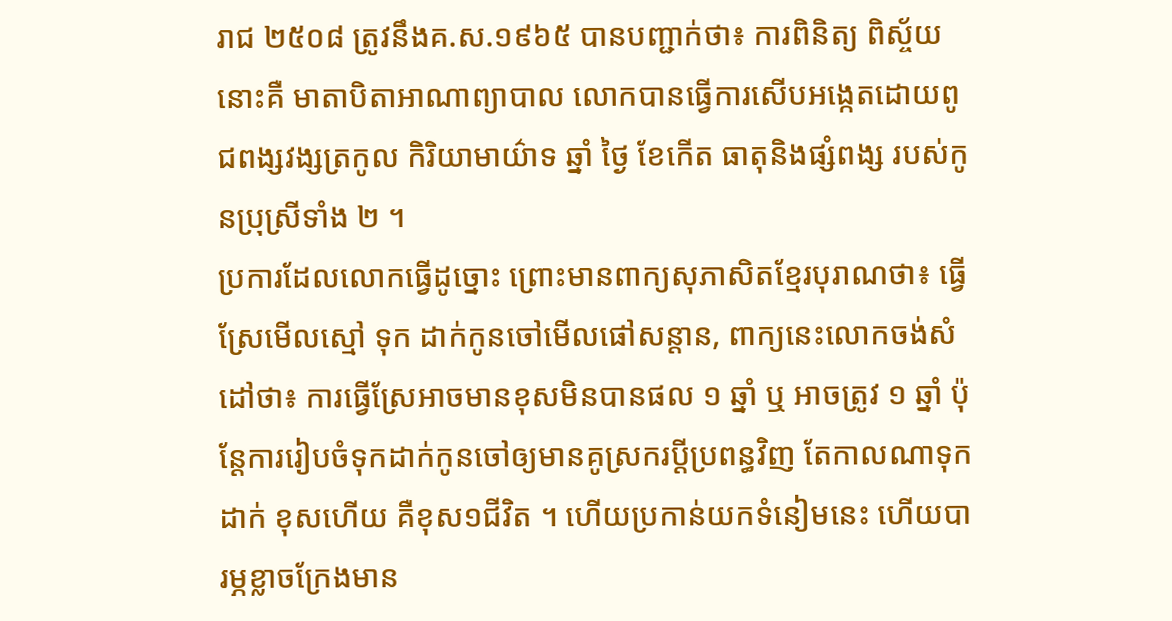រាជ ២៥០៨ ត្រូវនឹងគ.ស.១៩៦៥ បានបញ្ជាក់ថា៖ ការពិនិត្យ ពិស្ច័យនោះគឺ មាតាបិតាអាណាព្យាបាល លោកបានធ្វើការសើបអង្កេតដោយពូជពង្សវង្សត្រកូល កិរិយាមាយ៌ាទ ឆ្នាំ ថ្ងៃ ខែកើត ធាតុនិងផ្សំពង្ស របស់កូនប្រុស្រីទាំង ២ ។
ប្រការដែលលោកធ្វើដូច្នោះ ព្រោះមានពាក្យសុភាសិតខ្មែរបុរាណថា៖ ធ្វើស្រែមើលស្មៅ ទុក ដាក់កូនចៅមើលផៅសន្តាន, ពាក្យនេះលោកចង់សំដៅថា៖ ការធ្វើស្រែអាចមានខុសមិនបានផល ១ ឆ្នាំ ឬ អាចត្រូវ ១ ឆ្នាំ ប៉ុន្តែការរៀបចំទុកដាក់កូនចៅឲ្យមានគូស្រករប្តីប្រពន្ធវិញ តែកាលណាទុកដាក់ ខុសហើយ គឺខុស១ជីវិត ។ ហើយប្រកាន់យកទំនៀមនេះ ហើយបារម្ភខ្លាចក្រែងមាន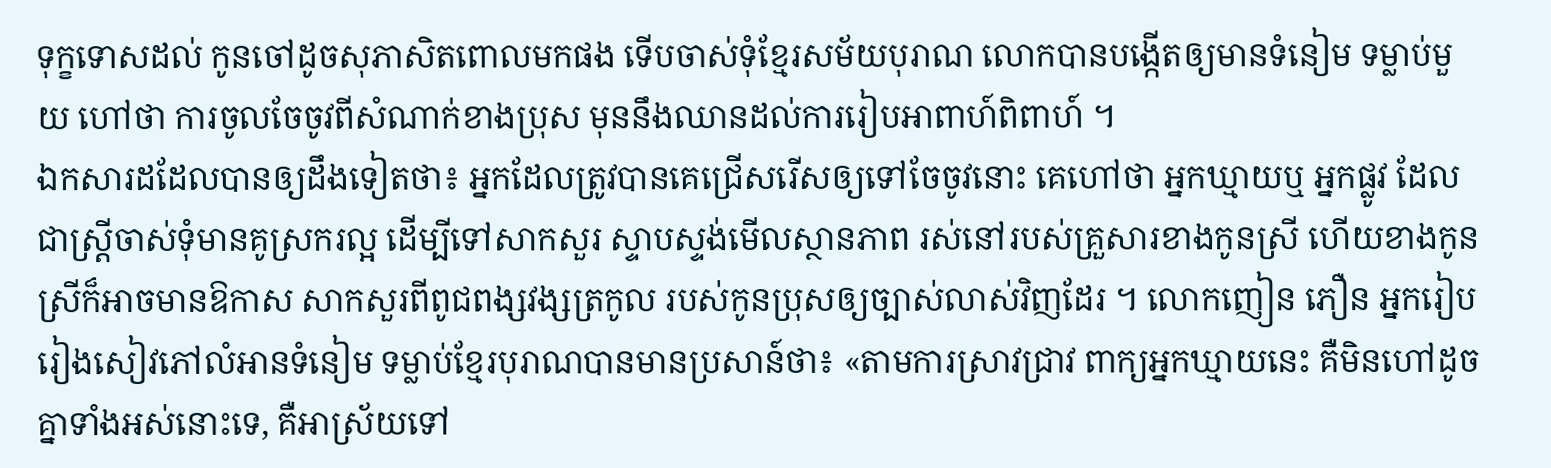ទុក្ខទោសដល់ កូនចៅដូចសុភាសិតពោលមកផង ទើបចាស់ទុំខ្មែរសម័យបុរាណ លោកបានបង្កើតឲ្យមានទំនៀម ទម្លាប់មួយ ហៅថា ការចូលចែចូវពីសំណាក់ខាងប្រុស មុននឹងឈានដល់ការរៀបអាពាហ៍ពិពាហ៍ ។
ឯកសារដដែលបានឲ្យដឹងទៀតថា៖ អ្នកដែលត្រូវបានគេជ្រើសរើសឲ្យទៅចែចូវនោះ គេហៅថា អ្នកឃ្មាយឬ អ្នកផ្លូវ ដែលជាស្ត្រីចាស់ទុំមានគូស្រករល្អ ដើម្បីទៅសាកសួរ ស្ទាបស្ទង់មើលស្ថានភាព រស់នៅរបស់គ្រួសារខាងកូនស្រី ហើយខាងកូនស្រីក៏អាចមានឱកាស សាកសួរពីពូជពង្សវង្សត្រកូល របស់កូនប្រុសឲ្យច្បាស់លាស់វិញដែរ ។ លោកញៀន ភឿន អ្នករៀបរៀងសៀវភៅលំអានទំនៀម ទម្លាប់ខ្មែរបុរាណបានមានប្រសាន៍ថា៖ «តាមការស្រាវជ្រាវ ពាក្យអ្នកឃ្មាយនេះ គឺមិនហៅដូចគ្នាទាំងអស់នោះទេ, គឺអាស្រ័យទៅ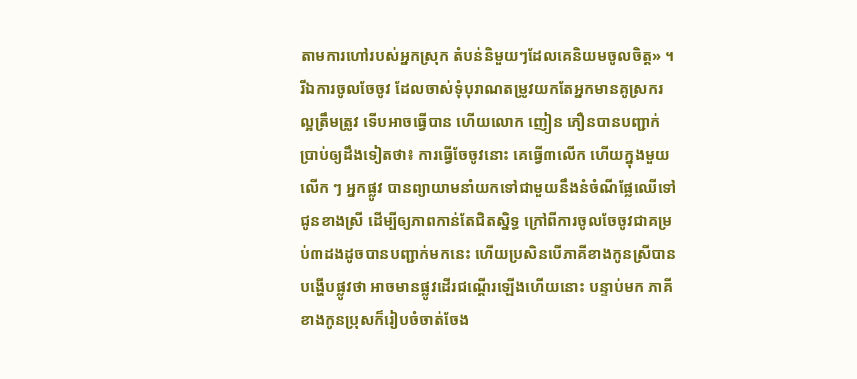តាមការហៅរបស់អ្នកស្រុក តំបន់និមួយៗដែលគេនិយមចូលចិត្ត» ។
រីឯការចូលចែចូវ ដែលចាស់ទុំបុរាណតម្រូវយកតែអ្នកមានគូស្រករល្អត្រឹមត្រូវ ទើបអាចធ្វើបាន ហើយលោក ញៀន ភឿនបានបញ្ជាក់ប្រាប់ឲ្យដឹងទៀតថា៖ ការធ្វើចែចូវនោះ គេធ្វើ៣លើក ហើយក្នុងមួយលើក ៗ អ្នកផ្លូវ បានព្យាយាមនាំយកទៅជាមួយនឹងនំចំណីផ្លែឈើទៅ ជូនខាងស្រី ដើម្បីឲ្យភាពកាន់តែជិតស្និទ្ធ ក្រៅពីការចូលចែចូវជាគម្រប់៣ដងដូចបានបញ្ជាក់មកនេះ ហើយប្រសិនបើភាគីខាងកូនស្រីបានបង្ហើបផ្លូវថា អាចមានផ្លូវដើរជណ្តើរឡើងហើយនោះ បន្ទាប់មក ភាគីខាងកូនប្រុសក៏រៀបចំចាត់ចែង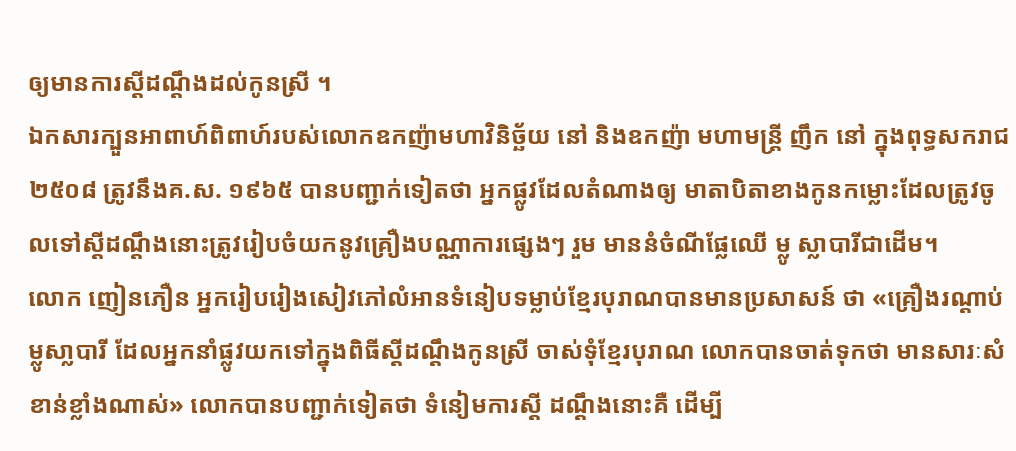ឲ្យមានការស្តីដណ្តឹងដល់កូនស្រី ។
ឯកសារក្បួនអាពាហ៍ពិពាហ៍របស់លោកឧកញ៉ាមហាវិនិច្ឆ័យ នៅ និងឧកញ៉ា មហាមន្ត្រី ញឹក នៅ ក្នុងពុទ្ធសករាជ ២៥០៨ ត្រូវនឹងគ.ស. ១៩៦៥ បានបញ្ជាក់ទៀតថា អ្នកផ្លូវដែលតំណាងឲ្យ មាតាបិតាខាងកូនកម្លោះដែលត្រូវចូលទៅស្តីដណ្តឹងនោះត្រូវរៀបចំយកនូវគ្រឿងបណ្ណាការផ្សេងៗ រួម មាននំចំណីផ្លែឈើ ម្លូ ស្លាបារីជាដើម។
លោក ញៀនភឿន អ្នករៀបរៀងសៀវភៅលំអានទំនៀបទម្លាប់ខ្មែរបុរាណបានមានប្រសាសន៍ ថា «គ្រឿងរណ្តាប់ម្លូសា្លបារី ដែលអ្នកនាំផ្លូវយកទៅក្នុងពិធីស្តីដណ្តឹងកូនស្រី ចាស់ទុំខ្មែរបុរាណ លោកបានចាត់ទុកថា មានសារៈសំខាន់ខ្លាំងណាស់» លោកបានបញ្ជាក់ទៀតថា ទំនៀមការស្តី ដណ្តឹងនោះគឺ ដើម្បី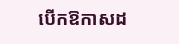បើកឱកាសដ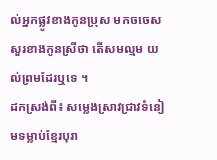ល់អ្នកផ្លូវខាងកូនប្រុស មកចចេសសួរខាងកូនស្រីថា តើសមល្មម យល់ព្រមដែរឬទេ ។
ដកស្រង់ពី៖ សម្លេងស្រាវជ្រាវទំនៀមទម្លាប់ខ្មែរបុរា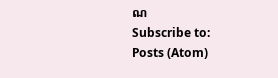ណ
Subscribe to:
Posts (Atom)